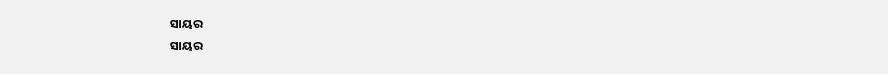ସାୟର
ସାୟର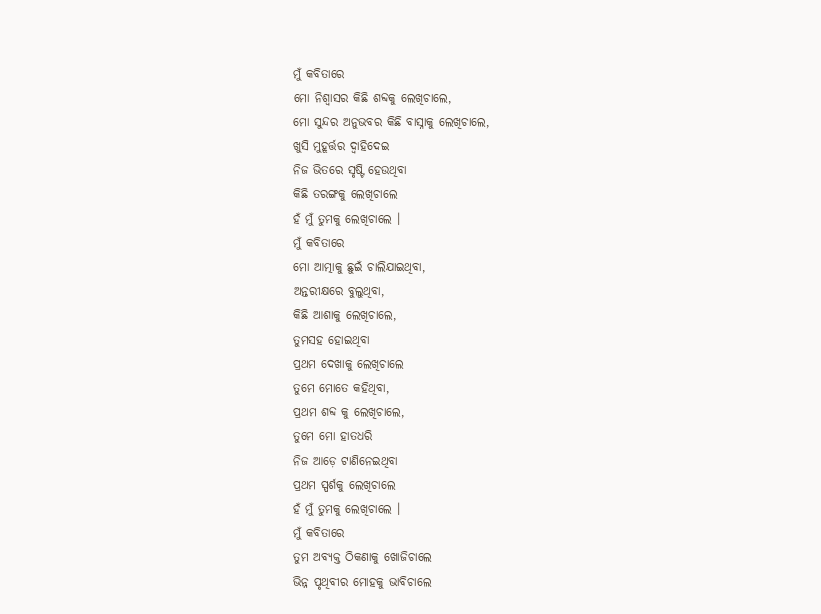ମୁଁ କବିତାରେ
ମୋ ନିଶ୍ୱାସର କିଛି ଶବ୍ଦକୁ ଲେଖିଚାଲେ,
ମୋ ସୁନ୍ଦର ଅନୁଭବର କିଛି ବାସ୍ନାକୁ ଲେଖିଚାଲେ,
ଖୁସି ମୁହୂର୍ତ୍ତର ଦ୍ୱାହିଦେଇ
ନିଜ ଭିତରେ ସୃଷ୍ଟି ହେଉଥିବା
କିଛି ତରଙ୍ଗକୁ ଲେଖିଚାଲେ
ହଁ ମୁଁ ତୁମକୁ ଲେଖିଚାଲେ ।
ମୁଁ କବିତାରେ
ମୋ ଆତ୍ମାକୁ ଛୁଇଁ ଚାଲିଯାଇଥିବା,
ଅନ୍ତରୀକ୍ଷରେ ବୁଲୁଥିବା,
କିଛି ଆଶାକୁ ଲେଖିଚାଲେ,
ତୁମସହ ହୋଇଥିବା
ପ୍ରଥମ ଦେଖାକୁ ଲେଖିଚାଲେ
ତୁମେ ମୋତେ କହିଥିବା,
ପ୍ରଥମ ଶବ୍ଦ କୁ ଲେଖିଚାଲେ,
ତୁମେ ମୋ ହାତଧରି
ନିଜ ଆଡ଼େ ଟାଣିନେଇଥିବା
ପ୍ରଥମ ସ୍ପର୍ଶକୁ ଲେଖିଚାଲେ
ହଁ ମୁଁ ତୁମକୁ ଲେଖିଚାଲେ ।
ମୁଁ କବିତାରେ
ତୁମ ଅବ୍ୟକ୍ତ ଠିକଣାକୁ ଖୋଜିଚାଲେ
ଭିନ୍ନ ପୃଥିବୀର ମୋହକୁ ଭାବିଚାଲେ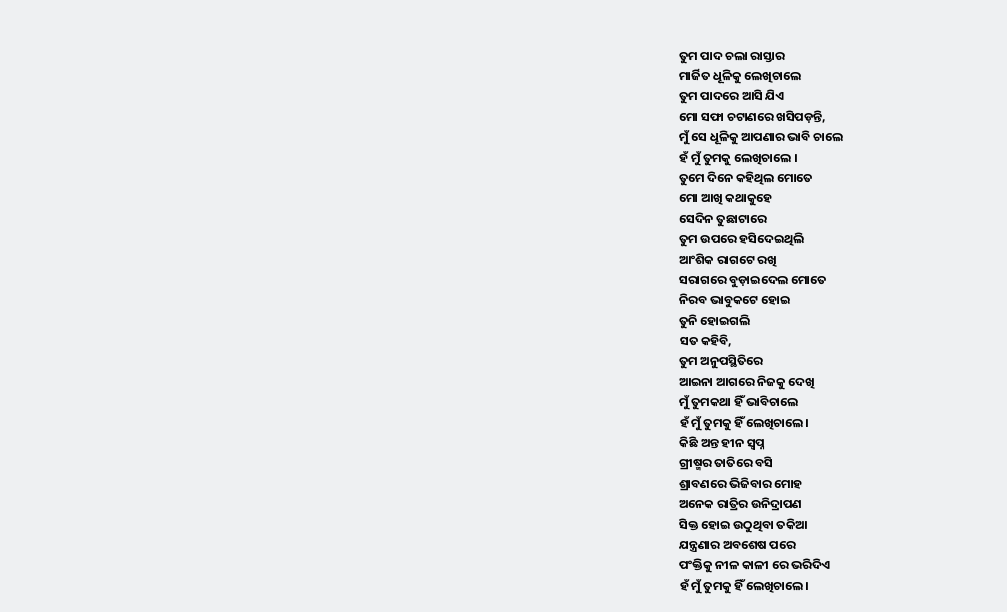ତୁମ ପାଦ ଚଲା ରାସ୍ତାର
ମାର୍ଜିତ ଧୂଳିକୁ ଲେଖିଚାଲେ
ତୁମ ପାଦରେ ଆସି ଯିଏ
ମୋ ସଫା ଚଟାଣରେ ଖସିପଡ଼ନ୍ତି,
ମୁଁ ସେ ଧୂଳିକୁ ଆପଣାର ଭାବି ଚାଲେ
ହଁ ମୁଁ ତୁମକୁ ଲେଖିଚାଲେ ।
ତୁମେ ଦିନେ କହିଥିଲ ମୋତେ
ମୋ ଆଖି କଥାକୁହେ
ସେଦିନ ତୁଛାଟାରେ
ତୁମ ଉପରେ ହସିଦେଇଥିଲି
ଆଂଶିକ ରାଗଟେ ରଖି
ସରାଗରେ ବୁଡ଼ାଇଦେଲ ମୋତେ
ନିରବ ଭାବୁକଟେ ହୋଇ
ତୁନି ହୋଇଗଲି
ସତ କହିବି,
ତୁମ ଅନୁପସ୍ଥିତିରେ
ଆଇନା ଆଗରେ ନିଜକୁ ଦେଖି
ମୁଁ ତୁମକଥା ହିଁ ଭାବିଚାଲେ
ହଁ ମୁଁ ତୁମକୁ ହିଁ ଲେଖିଚାଲେ।
କିଛି ଅନ୍ତ ହୀନ ସ୍ବପ୍ନ
ଗ୍ରୀଷ୍ମର ତାତିରେ ବସି
ଶ୍ରାବଣରେ ଭିଜିବାର ମୋହ
ଅନେକ ରାତ୍ରିର ଉନିଦ୍ରାପଣ
ସିକ୍ତ ହୋଇ ଉଠୁଥିବା ତକିଆ
ଯନ୍ତ୍ରଣାର ଅବଶେଷ ପରେ
ପଂକ୍ତିକୁ ନୀଳ କାଳୀ ରେ ଭରିଦିଏ
ହଁ ମୁଁ ତୁମକୁ ହିଁ ଲେଖିଚାଲେ।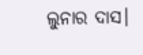ଲୁନାର ଦାସ।